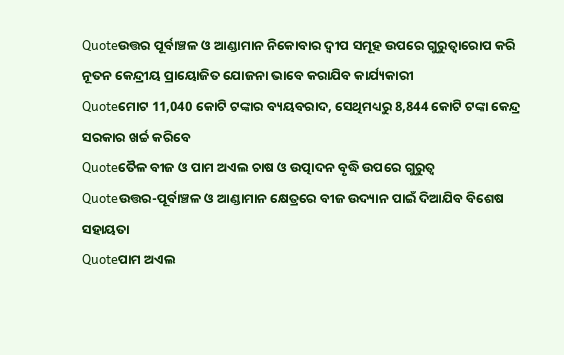Quoteଉତ୍ତର ପୂର୍ବାଞ୍ଚଳ ଓ ଆଣ୍ଡାମାନ ନିକୋବାର ଦ୍ବୀପ ସମୂହ ଉପରେ ଗୁରୁତ୍ବାରୋପ କରି ନୂତନ କେନ୍ଦ୍ରୀୟ ପ୍ରାୟୋଜିତ ଯୋଜନା ଭାବେ କରାଯିବ କାର୍ଯ୍ୟକାରୀ
Quoteମୋଟ 11,040 କୋଟି ଟଙ୍କାର ବ୍ୟୟବରାଦ, ସେଥିମଧ୍ୟରୁ 8,844 କୋଟି ଟଙ୍କା କେନ୍ଦ୍ର ସରକାର ଖର୍ଚ୍ଚ କରିବେ
Quoteତୈଳ ବୀଜ ଓ ପାମ ଅଏଲ ଚାଷ ଓ ଉତ୍ପାଦନ ବୃଦ୍ଧି ଉପରେ ଗୁରୁତ୍ବ
Quoteଉତ୍ତର-ପୂର୍ବାଞ୍ଚଳ ଓ ଆଣ୍ଡାମାନ କ୍ଷେତ୍ରରେ ବୀଜ ଉଦ୍ୟାନ ପାଇଁ ଦିଆଯିବ ବିଶେଷ ସହାୟତା
Quoteପାମ ଅଏଲ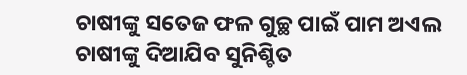ଚାଷୀଙ୍କୁ ସତେଜ ଫଳ ଗୁଚ୍ଛ ପାଇଁ ପାମ ଅଏଲ ଚାଷୀଙ୍କୁ ଦିଆଯିବ ସୁନିଶ୍ଚିତ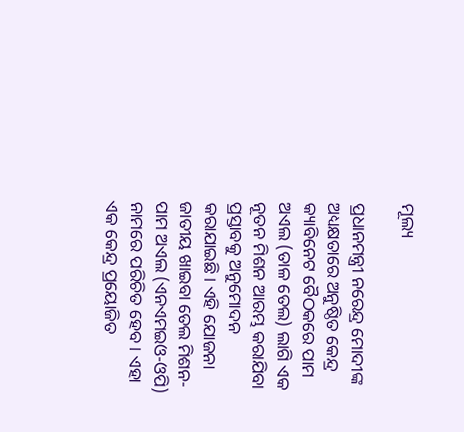ମୂଲ୍ୟ

ପ୍ରଧାନମନ୍ତ୍ରୀ ନରେନ୍ଦ୍ର ମୋଦୀଙ୍କ ଅଧ୍ୟକ୍ଷତାରେ ଅନୁଷ୍ଠିତ କେନ୍ଦ୍ର କ୍ୟାବିନେଟ ବୈଠକରେ ପାମ ଅଏଲ (ତାଳ ତେଲ) ଲାଗି ଏକ ନୂତନ ମିଶନ ଆରମ୍ଭ କରାଯିବା ପ୍ରସ୍ତାବକୁ ଅନୁମୋଦନ କରାଯାଇଛି। ଏହି ଯୋଜନା ଜାତୀୟ ଖାଇବା ତେଲ ମିଶନ-ପାମ ଅଏଲ (ଏନଏମଇଓ-ଓପି) ନାମରେ ପରିଚିତ ହେବ। ଏହା ଏକ କେନ୍ଦ୍ର ପ୍ରୟୋଜିତ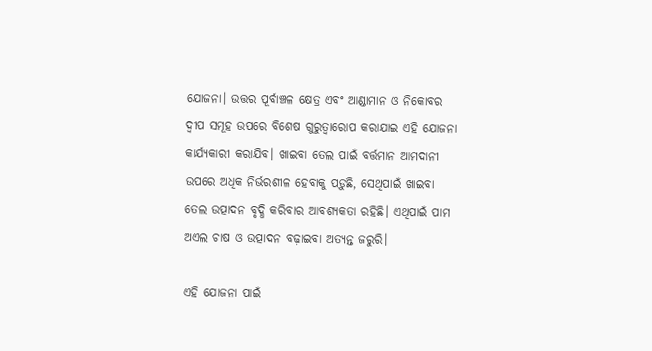ଯୋଜନା। ଉତ୍ତର ପୂର୍ବାଞ୍ଚଳ କ୍ଷେତ୍ର ଏବଂ ଆଣ୍ଡାମାନ ଓ ନିକୋବର ଦ୍ବୀପ ସମୂହ ଉପରେ ବିଶେଷ ଗୁରୁତ୍ବାରୋପ କରାଯାଇ ଏହି ଯୋଜନା କାର୍ଯ୍ୟକାରୀ କରାଯିବ। ଖାଇବା ତେଲ ପାଇଁ ବର୍ତ୍ତମାନ ଆମଦାନୀ ଉପରେ ଅଧିକ ନିର୍ଭରଶୀଳ ହେବାକୁ ପଡ଼ୁଛି, ସେଥିପାଇଁ ଖାଇବା ତେଲ ଉତ୍ପାଦନ ବୃଦ୍ଧି କରିବାର ଆବଶ୍ୟକତା ରହିଛି। ଏଥିପାଇଁ ପାମ ଅଏଲ ଚାଷ ଓ ଉତ୍ପାଦନ ବଢ଼ାଇବା ଅତ୍ୟନ୍ତ ଜରୁରି।

ଏହି ଯୋଜନା ପାଇଁ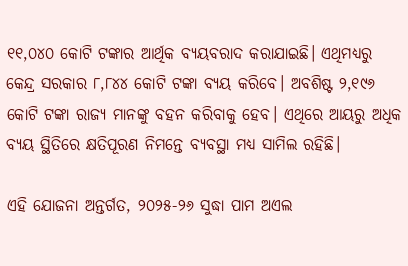୧୧,୦୪୦ କୋଟି ଟଙ୍କାର ଆର୍ଥିକ ବ୍ୟୟବରାଦ କରାଯାଇଛି। ଏଥିମଧ୍ୟରୁ କେନ୍ଦ୍ର ସରକାର ୮,୮୪୪ କୋଟି ଟଙ୍କା ବ୍ୟୟ କରିବେ। ଅବଶିଷ୍ଟ ୨,୧୯୬ କୋଟି ଟଙ୍କା ରାଜ୍ୟ ମାନଙ୍କୁ ବହନ କରିବାକୁ ହେବ। ଏଥିରେ ଆୟରୁ ଅଧିକ ବ୍ୟୟ ସ୍ଥିତିରେ କ୍ଷତିପୂରଣ ନିମନ୍ତେ ବ୍ୟବସ୍ଥା ମଧ୍ୟ ସାମିଲ ରହିଛି।

ଏହି ଯୋଜନା ଅନ୍ତର୍ଗତ, ୨୦୨୫-୨୬ ସୁଦ୍ଧା ପାମ ଅଏଲ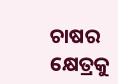ଚାଷର କ୍ଷେତ୍ରକୁ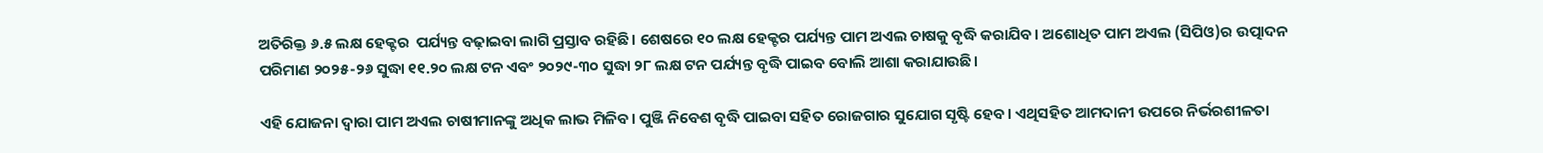ଅତିରିକ୍ତ ୬.୫ ଲକ୍ଷ ହେକ୍ଟର  ପର୍ଯ୍ୟନ୍ତ ବଢ଼ାଇବା ଲାଗି ପ୍ରସ୍ତାବ ରହିଛି। ଶେଷରେ ୧୦ ଲକ୍ଷ ହେକ୍ଟର ପର୍ଯ୍ୟନ୍ତ ପାମ ଅଏଲ ଚାଷକୁ ବୃଦ୍ଧି କରାଯିବ। ଅଶୋଧିତ ପାମ ଅଏଲ (ସିପିଓ)ର ଉତ୍ପାଦନ ପରିମାଣ ୨୦୨୫-୨୬ ସୁଦ୍ଧା ୧୧.୨୦ ଲକ୍ଷ ଟନ ଏବଂ ୨୦୨୯-୩୦ ସୁଦ୍ଧା ୨୮ ଲକ୍ଷ ଟନ ପର୍ଯ୍ୟନ୍ତ ବୃଦ୍ଧି ପାଇବ ବୋଲି ଆଶା କରାଯାଉଛି।

ଏହି ଯୋଜନା ଦ୍ବାରା ପାମ ଅଏଲ ଚାଷୀମାନଙ୍କୁ ଅଧିକ ଲାଭ ମିଳିବ। ପୁଞ୍ଜି ନିବେଶ ବୃଦ୍ଧି ପାଇବା ସହିତ ରୋଜଗାର ସୁଯୋଗ ସୃଷ୍ଟି ହେବ। ଏଥିସହିତ ଆମଦାନୀ ଉପରେ ନିର୍ଭରଶୀଳତା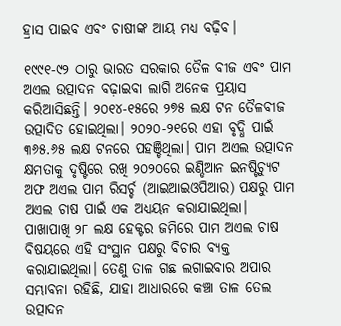ହ୍ରାସ ପାଇବ ଏବଂ ଚାଷୀଙ୍କ ଆୟ ମଧ୍ୟ ବଢ଼ିବ।

୧୯୯୧-୯୨ ଠାରୁ ଭାରତ ସରକାର ତୈଳ ବୀଜ ଏବଂ ପାମ ଅଏଲ ଉତ୍ପାଦନ ବଢ଼ାଇବା ଲାଗି ଅନେକ ପ୍ରୟାସ କରିଆସିଛନ୍ତି। ୨୦୧୪-୧୫ରେ ୨୭୫ ଲକ୍ଷ ଟନ ତୈଳବୀଜ ଉତ୍ପାଦିତ ହୋଇଥିଲା। ୨୦୨୦-୨୧ରେ ଏହା ବୃଦ୍ଧି ପାଇଁ ୩୬୫.୬୫ ଲକ୍ଷ ଟନରେ ପହଞ୍ଚିଥିଲା। ପାମ ଅଏଲ ଉତ୍ପାଦନ କ୍ଷମତାକୁ ଦୃଷ୍ଟିରେ ରଖି ୨୦୨୦ରେ ଇଣ୍ଡିଆନ ଇନଷ୍ଟିଚ୍ୟୁଟ ଅଫ ଅଏଲ ପାମ ରିସର୍ଚ୍ଚ (ଆଇଆଇଓପିଆର) ପକ୍ଷରୁ ପାମ ଅଏଲ ଚାଷ ପାଇଁ ଏକ ଅଧ୍ୟୟନ କରାଯାଇଥିଲା। ପାଖାପାଖି ୨୮ ଲକ୍ଷ ହେକ୍ଟର ଜମିରେ ପାମ ଅଏଲ ଚାଷ ବିଷୟରେ ଏହି ସଂସ୍ଥାନ ପକ୍ଷରୁ ବିଚାର ବ୍ୟକ୍ତ କରାଯାଇଥିଲା। ତେଣୁ ତାଳ ଗଛ ଲଗାଇବାର ଅପାର ସମ୍ଭାବନା ରହିଛି, ଯାହା ଆଧାରରେ କଞ୍ଚା ତାଳ ତେଲ ଉତ୍ପାଦନ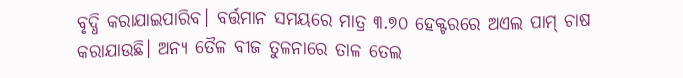ବୃଦ୍ଧି କରାଯାଇପାରିବ। ବର୍ତ୍ତମାନ ସମୟରେ ମାତ୍ର ୩.୭୦ ହେକ୍ଟରରେ ଅଏଲ ପାମ୍ ଚାଷ କରାଯାଉଛି। ଅନ୍ୟ ତୈଳ ବୀଜ ତୁଳନାରେ ତାଳ ତେଲ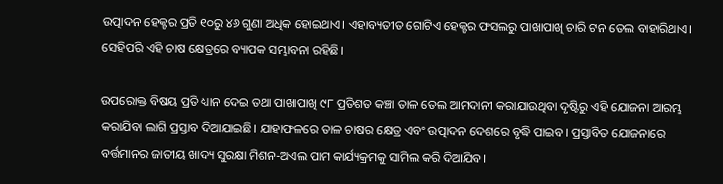ଉତ୍ପାଦନ ହେକ୍ଟର ପ୍ରତି ୧୦ରୁ ୪୬ ଗୁଣା ଅଧିକ ହୋଇଥାଏ। ଏହାବ୍ୟତୀତ ଗୋଟିଏ ହେକ୍ଟର ଫସଲରୁ ପାଖାପାଖି ଚାରି ଟନ ତେଲ ବାହାରିଥାଏ। ସେହିପରି ଏହି ଚାଷ କ୍ଷେତ୍ରରେ ବ୍ୟାପକ ସମ୍ଭାବନା ରହିଛି।

ଉପରୋକ୍ତ ବିଷୟ ପ୍ରତି ଧ୍ୟାନ ଦେଇ ତଥା ପାଖାପାଖି ୯୮ ପ୍ରତିଶତ କଞ୍ଚା ତାଳ ତେଲ ଆମଦାନୀ କରାଯାଉଥିବା ଦୃଷ୍ଟିରୁ ଏହି ଯୋଜନା ଆରମ୍ଭ କରାଯିବା ଲାଗି ପ୍ରସ୍ତାବ ଦିଆଯାଇଛି। ଯାହାଫଳରେ ତାଳ ଚାଷର କ୍ଷେତ୍ର ଏବଂ ଉତ୍ପାଦନ ଦେଶରେ ବୃଦ୍ଧି ପାଇବ। ପ୍ରସ୍ତାବିତ ଯୋଜନାରେ ବର୍ତ୍ତମାନର ଜାତୀୟ ଖାଦ୍ୟ ସୁରକ୍ଷା ମିଶନ-ଅଏଲ ପାମ କାର୍ଯ୍ୟକ୍ରମକୁ ସାମିଲ କରି ଦିଆଯିବ।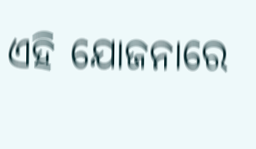ଏହି ଯୋଜନାରେ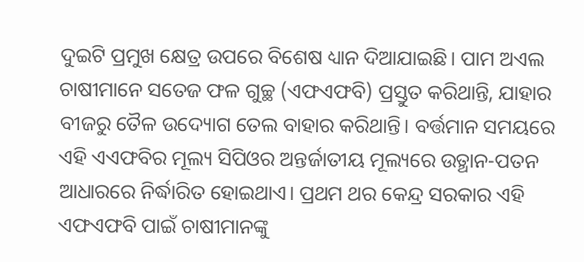ଦୁଇଟି ପ୍ରମୁଖ କ୍ଷେତ୍ର ଉପରେ ବିଶେଷ ଧ୍ୟାନ ଦିଆଯାଇଛି। ପାମ ଅଏଲ ଚାଷୀମାନେ ସତେଜ ଫଳ ଗୁଚ୍ଛ (ଏଫଏଫବି) ପ୍ରସ୍ତୁତ କରିଥାନ୍ତି, ଯାହାର ବୀଜରୁ ତୈଳ ଉଦ୍ୟୋଗ ତେଲ ବାହାର କରିଥାନ୍ତି। ବର୍ତ୍ତମାନ ସମୟରେ ଏହି ଏଏଫବିର ମୂଲ୍ୟ ସିପିଓର ଅନ୍ତର୍ଜାତୀୟ ମୂଲ୍ୟରେ ଉତ୍ଥାନ-ପତନ ଆଧାରରେ ନିର୍ଦ୍ଧାରିତ ହୋଇଥାଏ। ପ୍ରଥମ ଥର କେନ୍ଦ୍ର ସରକାର ଏହି ଏଫଏଫବି ପାଇଁ ଚାଷୀମାନଙ୍କୁ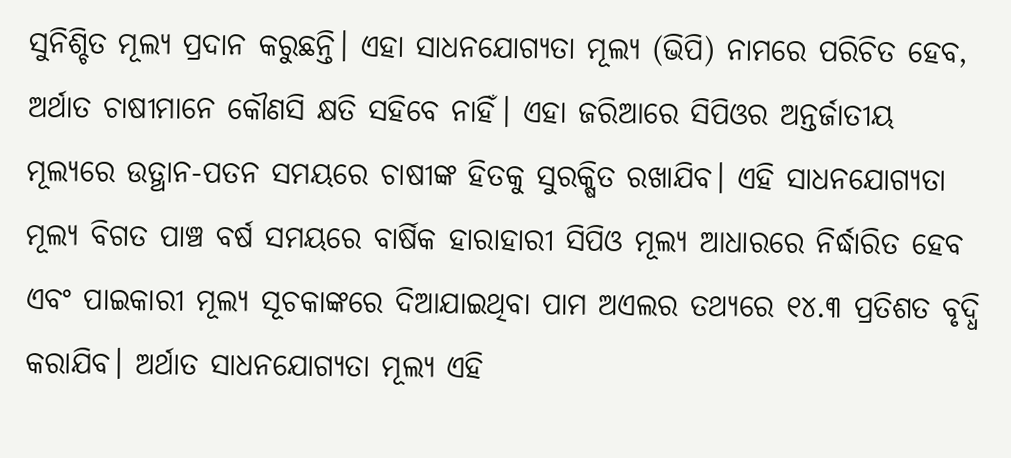ସୁନିଶ୍ଚିତ ମୂଲ୍ୟ ପ୍ରଦାନ କରୁଛନ୍ତି। ଏହା ସାଧନଯୋଗ୍ୟତା ମୂଲ୍ୟ (ଭିପି) ନାମରେ ପରିଚିତ ହେବ, ଅର୍ଥାତ ଚାଷୀମାନେ କୌଣସି କ୍ଷତି ସହିବେ ନାହିଁ। ଏହା ଜରିଆରେ ସିପିଓର ଅନ୍ତର୍ଜାତୀୟ ମୂଲ୍ୟରେ ଉତ୍ଥାନ-ପତନ ସମୟରେ ଚାଷୀଙ୍କ ହିତକୁ ସୁରକ୍ଷିତ ରଖାଯିବ। ଏହି ସାଧନଯୋଗ୍ୟତା ମୂଲ୍ୟ ବିଗତ ପାଞ୍ଚ ବର୍ଷ ସମୟରେ ବାର୍ଷିକ ହାରାହାରୀ ସିପିଓ ମୂଲ୍ୟ ଆଧାରରେ ନିର୍ଦ୍ଧାରିତ ହେବ ଏବଂ ପାଇକାରୀ ମୂଲ୍ୟ ସୂଚକାଙ୍କରେ ଦିଆଯାଇଥିବା ପାମ ଅଏଲର ତଥ୍ୟରେ ୧୪.୩ ପ୍ରତିଶତ ବୃଦ୍ଧି କରାଯିବ। ଅର୍ଥାତ ସାଧନଯୋଗ୍ୟତା ମୂଲ୍ୟ ଏହି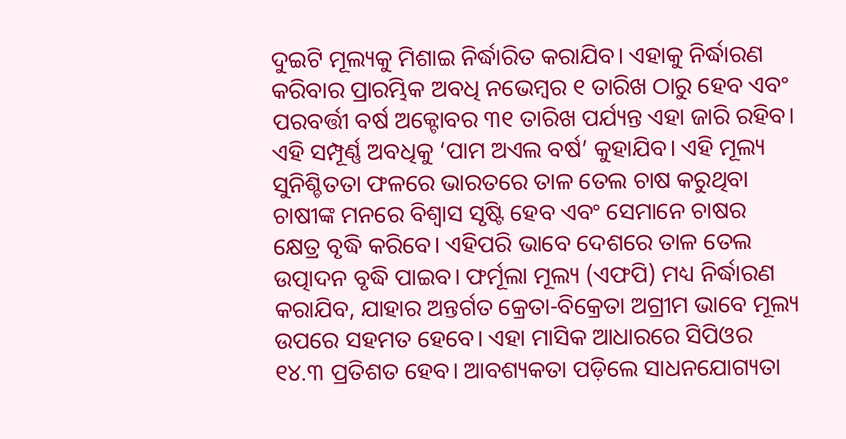ଦୁଇଟି ମୂଲ୍ୟକୁ ମିଶାଇ ନିର୍ଦ୍ଧାରିତ କରାଯିବ। ଏହାକୁ ନିର୍ଦ୍ଧାରଣ କରିବାର ପ୍ରାରମ୍ଭିକ ଅବଧି ନଭେମ୍ବର ୧ ତାରିଖ ଠାରୁ ହେବ ଏବଂ ପରବର୍ତ୍ତୀ ବର୍ଷ ଅକ୍ଟୋବର ୩୧ ତାରିଖ ପର୍ଯ୍ୟନ୍ତ ଏହା ଜାରି ରହିବ। ଏହି ସମ୍ପୂର୍ଣ୍ଣ ଅବଧିକୁ ‘ପାମ ଅଏଲ ବର୍ଷ’ କୁହାଯିବ। ଏହି ମୂଲ୍ୟ ସୁନିଶ୍ଚିତତା ଫଳରେ ଭାରତରେ ତାଳ ତେଲ ଚାଷ କରୁଥିବା ଚାଷୀଙ୍କ ମନରେ ବିଶ୍ବାସ ସୃଷ୍ଟି ହେବ ଏବଂ ସେମାନେ ଚାଷର କ୍ଷେତ୍ର ବୃଦ୍ଧି କରିବେ। ଏହିପରି ଭାବେ ଦେଶରେ ତାଳ ତେଲ ଉତ୍ପାଦନ ବୃଦ୍ଧି ପାଇବ। ଫର୍ମୂଲା ମୂଲ୍ୟ (ଏଫପି) ମଧ୍ୟ ନିର୍ଦ୍ଧାରଣ କରାଯିବ, ଯାହାର ଅନ୍ତର୍ଗତ କ୍ରେତା-ବିକ୍ରେତା ଅଗ୍ରୀମ ଭାବେ ମୂଲ୍ୟ ଉପରେ ସହମତ ହେବେ। ଏହା ମାସିକ ଆଧାରରେ ସିପିଓର ୧୪.୩ ପ୍ରତିଶତ ହେବ। ଆବଶ୍ୟକତା ପଡ଼ିଲେ ସାଧନଯୋଗ୍ୟତା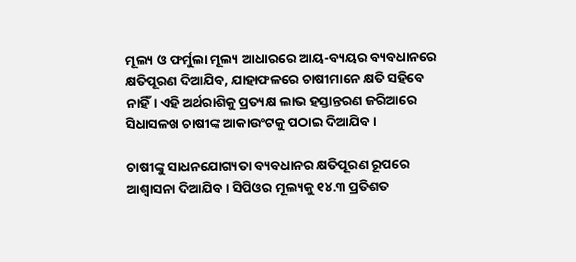ମୂଲ୍ୟ ଓ ଫର୍ମୁଲା ମୂଲ୍ୟ ଆଧାରରେ ଆୟ-ବ୍ୟୟର ବ୍ୟବଧାନରେ କ୍ଷତିପୂରଣ ଦିଆଯିବ, ଯାହାଫଳରେ ଚାଷୀମାନେ କ୍ଷତି ସହିବେ ନାହିଁ। ଏହି ଅର୍ଥରାଶିକୁ ପ୍ରତ୍ୟକ୍ଷ ଲାଭ ହସ୍ତାନ୍ତରଣ ଜରିଆରେ ସିଧାସଳଖ ଚାଷୀଙ୍କ ଆକାଉଂଟକୁ ପଠାଇ ଦିଆଯିବ।

ଚାଷୀଙ୍କୁ ସାଧନଯୋଗ୍ୟତା ବ୍ୟବଧାନର କ୍ଷତିପୂରଣ ରୂପରେ ଆଶ୍ବାସନା ଦିଆଯିବ। ସିପିଓର ମୂଲ୍ୟକୁ ୧୪.୩ ପ୍ରତିଶତ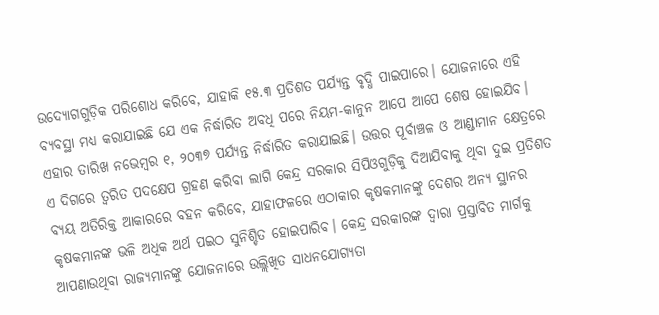ଉଦ୍ୟୋଗଗୁଡ଼ିକ ପରିଶୋଧ କରିବେ, ଯାହାକି ୧୫.୩ ପ୍ରତିଶତ ପର୍ଯ୍ୟନ୍ତ ବୃଦ୍ଧି ପାଇପାରେ। ଯୋଜନାରେ ଏହି ବ୍ୟବସ୍ଥା ମଧ୍ୟ କରାଯାଇଛି ଯେ ଏକ ନିର୍ଦ୍ଧାରିତ ଅବଧି ପରେ ନିୟମ-କାନୁନ ଆପେ ଆପେ ଶେଷ ହୋଇଯିବ। ଏହାର ତାରିଖ ନଭେମ୍ବର ୧, ୨୦୩୭ ପର୍ଯ୍ୟନ୍ତ ନିର୍ଦ୍ଧାରିତ କରାଯାଇଛି। ଉତ୍ତର ପୂର୍ବାଞ୍ଚଳ ଓ ଆଣ୍ଡାମାନ କ୍ଷେତ୍ରରେ ଏ ଦିଗରେ ତ୍ବରିତ ପଦକ୍ଷେପ ଗ୍ରହଣ କରିବା ଲାଗି କେନ୍ଦ୍ର ସରକାର ସିପିଓଗୁଡ଼ିକୁ ଦିଆଯିବାକୁ ଥିବା ଦୁଇ ପ୍ରତିଶତ ବ୍ୟୟ ଅତିରିକ୍ତ ଆକାରରେ ବହନ କରିବେ, ଯାହାଫଳରେ ଏଠାକାର କୃଷକମାନଙ୍କୁ ଦେଶର ଅନ୍ୟ ସ୍ଥାନର କୃଷକମାନଙ୍କ ଭଳି ଅଧିକ ଅର୍ଥ ପଇଠ ସୁନିଶ୍ଚିତ ହୋଇପାରିବ। କେନ୍ଦ୍ର ସରକାରଙ୍କ ଦ୍ବାରା ପ୍ରସ୍ତାବିତ ମାର୍ଗକୁ ଆପଣାଉଥିବା ରାଜ୍ୟମାନଙ୍କୁ ଯୋଜନାରେ ଉଲ୍ଲିଖିତ ସାଧନଯୋଗ୍ୟତା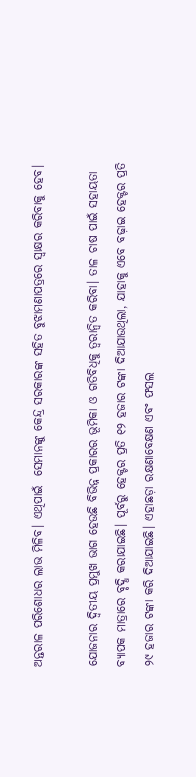ଅନ୍ତରାଳ ପରିଶୋଧର ଲାଭ ମିଳିବ। ଏଥିପାଇଁ  ସେମାନଙ୍କୁ କେନ୍ଦ୍ର ସରକାରଙ୍କ ସହିତ ବୁଝାମଣାପତ୍ରରେ ସ୍ବାକ୍ଷର କରିବାକୁ ହେବ।

ଯୋଜନାର ଦ୍ବିତୀୟ ପ୍ରମୁଖ ଭାଗ ହେଉଛି ବିଭିନ୍ନ ପ୍ରକାରର ଭୂମିକା ଓ ଗତିବିଧିକୁ ତ୍ବରାନ୍ବିତ କରିବା। ତାଳ ଚାଷ ପାଇଁ ସହାୟତା ବ୍ୟାପକ ମାତ୍ରାରେ ବୃଦ୍ଧି କରାଯାଇଛି। ପୂର୍ବରୁ ହେକ୍ଟର ପ୍ରତି ୧୨ ହଜାର ଟଙ୍କା ଦିଆଯାଉଥିଲା, ଯାହାକୁ ଏବେ ବଢ଼ାଇ ହେକ୍ଟର ପ୍ରତି ୨୯ ହଜାର ଟଙ୍କା କରି ଦିଆଯାଇଛି। ଏହାଛଡ଼ା ରକ୍ଷଣାବେକ୍ଷଣ ଏବଂ ଫସଲ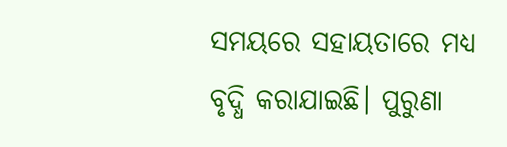ସମୟରେ ସହାୟତାରେ ମଧ୍ୟ ବୃଦ୍ଧି କରାଯାଇଛି। ପୁରୁଣା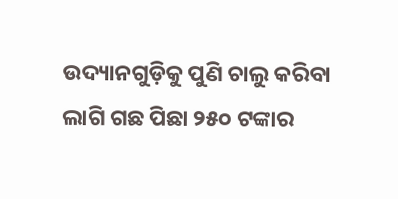ଉଦ୍ୟାନଗୁଡ଼ିକୁ ପୁଣି ଚାଲୁ କରିବା ଲାଗି ଗଛ ପିଛା ୨୫୦ ଟଙ୍କାର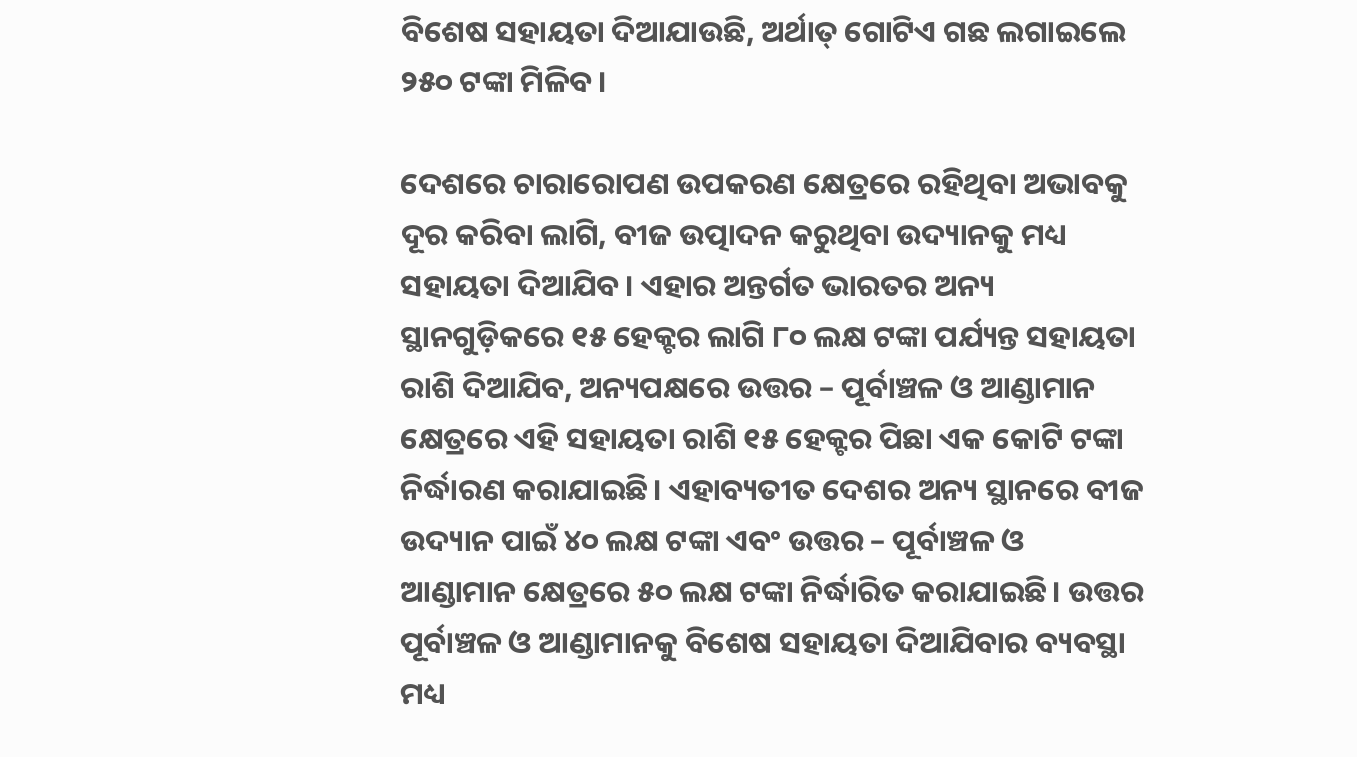ବିଶେଷ ସହାୟତା ଦିଆଯାଉଛି, ଅର୍ଥାତ୍ ଗୋଟିଏ ଗଛ ଲଗାଇଲେ ୨୫୦ ଟଙ୍କା ମିଳିବ।

ଦେଶରେ ଚାରାରୋପଣ ଉପକରଣ କ୍ଷେତ୍ରରେ ରହିଥିବା ଅଭାବକୁ ଦୂର କରିବା ଲାଗି, ବୀଜ ଉତ୍ପାଦନ କରୁଥିବା ଉଦ୍ୟାନକୁ ମଧ୍ୟ ସହାୟତା ଦିଆଯିବ। ଏହାର ଅନ୍ତର୍ଗତ ଭାରତର ଅନ୍ୟ ସ୍ଥାନଗୁଡ଼ିକରେ ୧୫ ହେକ୍ଟର ଲାଗି ୮୦ ଲକ୍ଷ ଟଙ୍କା ପର୍ଯ୍ୟନ୍ତ ସହାୟତା ରାଶି ଦିଆଯିବ, ଅନ୍ୟପକ୍ଷରେ ଉତ୍ତର – ପୂର୍ବାଞ୍ଚଳ ଓ ଆଣ୍ଡାମାନ କ୍ଷେତ୍ରରେ ଏହି ସହାୟତା ରାଶି ୧୫ ହେକ୍ଟର ପିଛା ଏକ କୋଟି ଟଙ୍କା ନିର୍ଦ୍ଧାରଣ କରାଯାଇଛି। ଏହାବ୍ୟତୀତ ଦେଶର ଅନ୍ୟ ସ୍ଥାନରେ ବୀଜ ଉଦ୍ୟାନ ପାଇଁ ୪୦ ଲକ୍ଷ ଟଙ୍କା ଏବଂ ଉତ୍ତର – ପୂର୍ବାଞ୍ଚଳ ଓ ଆଣ୍ଡାମାନ କ୍ଷେତ୍ରରେ ୫୦ ଲକ୍ଷ ଟଙ୍କା ନିର୍ଦ୍ଧାରିତ କରାଯାଇଛି। ଉତ୍ତର ପୂର୍ବାଞ୍ଚଳ ଓ ଆଣ୍ଡାମାନକୁ ବିଶେଷ ସହାୟତା ଦିଆଯିବାର ବ୍ୟବସ୍ଥା ମଧ୍ୟ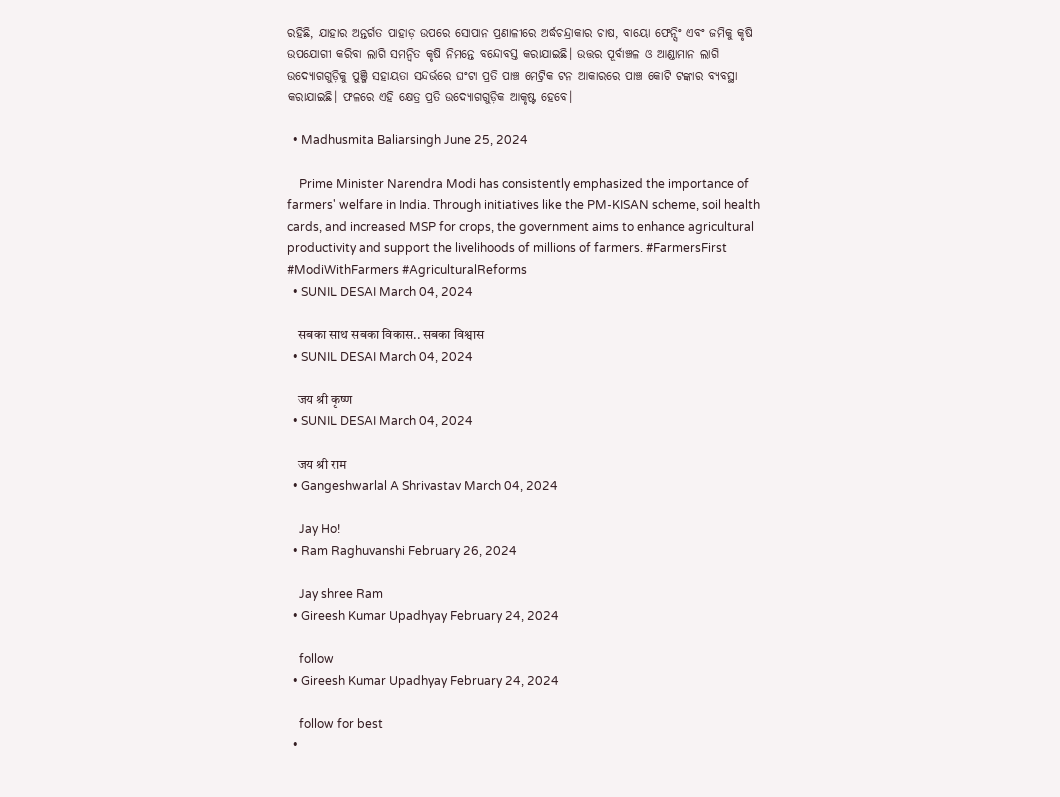ରହିଛି, ଯାହାର ଅନ୍ତର୍ଗତ ପାହାଡ଼ ଉପରେ ସୋପାନ ପ୍ରଣାଳୀରେ ଅର୍ଦ୍ଧଚନ୍ଦ୍ରାକାର ଚାଷ, ବାୟୋ ଫେନ୍ସିଂ ଏବଂ ଜମିକୁ କୃଷି ଉପଯୋଗୀ କରିବା ଲାଗି ସମନ୍ବିତ କୃଷି ନିମନ୍ତେ ବନ୍ଦୋବସ୍ତ କରାଯାଇଛି। ଉତ୍ତର ପୂର୍ବାଞ୍ଚଳ ଓ ଆଣ୍ଡାମାନ ଲାଗି ଉଦ୍ୟୋଗଗୁଡ଼ିକୁ ପୁଞ୍ଜି ସହାୟତା ସନ୍ଦର୍ଭରେ ଘଂଟା ପ୍ରତି ପାଞ୍ଚ ମେଟ୍ରିକ ଟନ ଆକାରରେ ପାଞ୍ଚ କୋଟି ଟଙ୍କାର ବ୍ୟବସ୍ଥା କରାଯାଇଛି। ଫଳରେ ଏହି କ୍ଷେତ୍ର ପ୍ରତି ଉଦ୍ୟୋଗଗୁଡ଼ିକ ଆକୃଷ୍ଟ ହେବେ।

  • Madhusmita Baliarsingh June 25, 2024

    Prime Minister Narendra Modi has consistently emphasized the importance of farmers' welfare in India. Through initiatives like the PM-KISAN scheme, soil health cards, and increased MSP for crops, the government aims to enhance agricultural productivity and support the livelihoods of millions of farmers. #FarmersFirst #ModiWithFarmers #AgriculturalReforms
  • SUNIL DESAI March 04, 2024

    सबका साथ सबका विकास.. सबका विश्वास
  • SUNIL DESAI March 04, 2024

    जय श्री कृष्ण
  • SUNIL DESAI March 04, 2024

    जय श्री राम
  • Gangeshwarlal A Shrivastav March 04, 2024

    Jay Ho!
  • Ram Raghuvanshi February 26, 2024

    Jay shree Ram
  • Gireesh Kumar Upadhyay February 24, 2024

    follow
  • Gireesh Kumar Upadhyay February 24, 2024

    follow for best
  •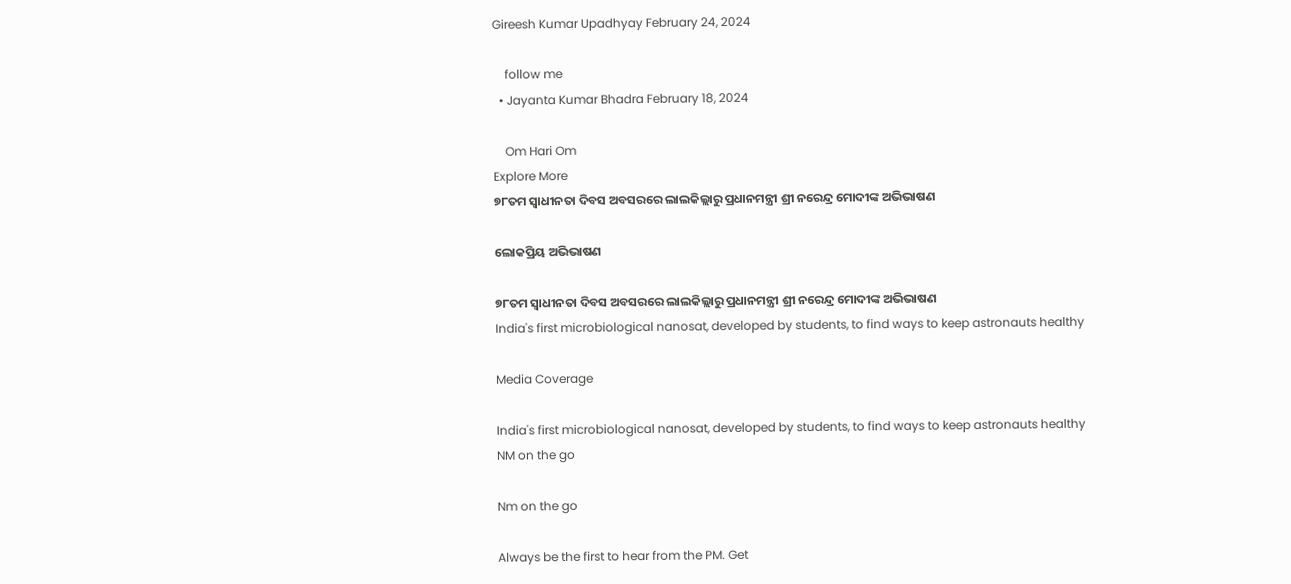Gireesh Kumar Upadhyay February 24, 2024

    follow me
  • Jayanta Kumar Bhadra February 18, 2024

    Om Hari Om
Explore More
୭୮ତମ ସ୍ୱାଧୀନତା ଦିବସ ଅବସରରେ ଲାଲକିଲ୍ଲାରୁ ପ୍ରଧାନମନ୍ତ୍ରୀ ଶ୍ରୀ ନରେନ୍ଦ୍ର ମୋଦୀଙ୍କ ଅଭିଭାଷଣ

ଲୋକପ୍ରିୟ ଅଭିଭାଷଣ

୭୮ତମ ସ୍ୱାଧୀନତା ଦିବସ ଅବସରରେ ଲାଲକିଲ୍ଲାରୁ ପ୍ରଧାନମନ୍ତ୍ରୀ ଶ୍ରୀ ନରେନ୍ଦ୍ର ମୋଦୀଙ୍କ ଅଭିଭାଷଣ
India's first microbiological nanosat, developed by students, to find ways to keep astronauts healthy

Media Coverage

India's first microbiological nanosat, developed by students, to find ways to keep astronauts healthy
NM on the go

Nm on the go

Always be the first to hear from the PM. Get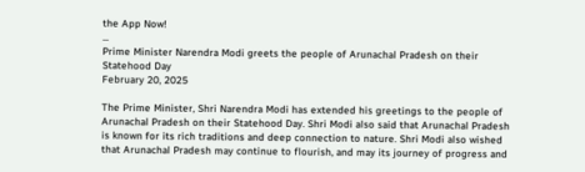the App Now!
...
Prime Minister Narendra Modi greets the people of Arunachal Pradesh on their Statehood Day
February 20, 2025

The Prime Minister, Shri Narendra Modi has extended his greetings to the people of Arunachal Pradesh on their Statehood Day. Shri Modi also said that Arunachal Pradesh is known for its rich traditions and deep connection to nature. Shri Modi also wished that Arunachal Pradesh may continue to flourish, and may its journey of progress and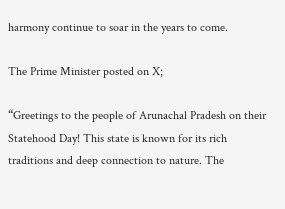harmony continue to soar in the years to come.

The Prime Minister posted on X;

“Greetings to the people of Arunachal Pradesh on their Statehood Day! This state is known for its rich traditions and deep connection to nature. The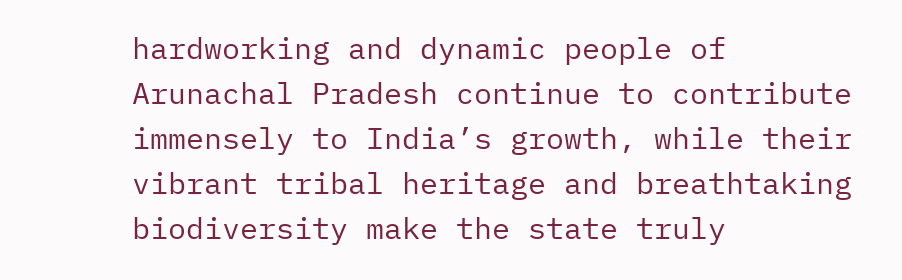hardworking and dynamic people of Arunachal Pradesh continue to contribute immensely to India’s growth, while their vibrant tribal heritage and breathtaking biodiversity make the state truly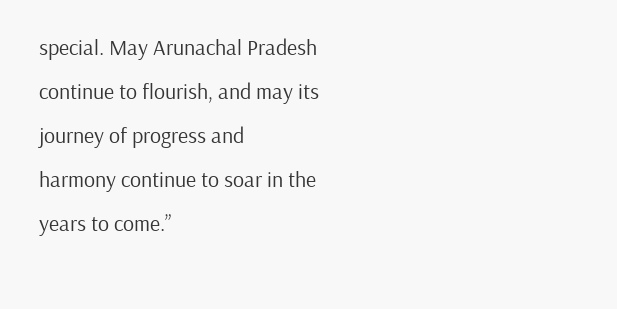special. May Arunachal Pradesh continue to flourish, and may its journey of progress and harmony continue to soar in the years to come.”